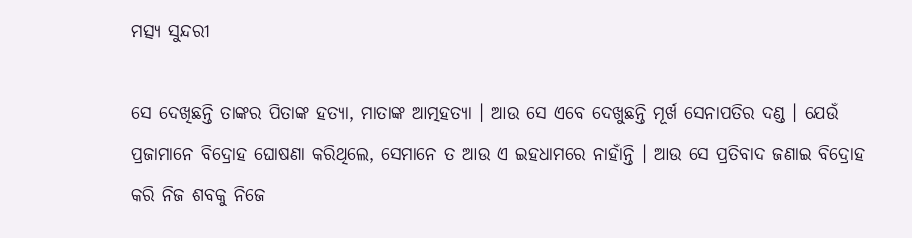ମତ୍ସ୍ୟ ସୁନ୍ଦରୀ

ସେ ଦେଖିଛନ୍ତି ତାଙ୍କର ପିତାଙ୍କ ହତ୍ୟା, ମାତାଙ୍କ ଆତ୍ମହତ୍ୟା । ଆଉ ସେ ଏବେ ଦେଖୁଛନ୍ତି ମୂର୍ଖ ସେନାପତିର ଦଣ୍ଡ । ଯେଉଁ ପ୍ରଜାମାନେ ବିଦ୍ରୋହ ଘୋଷଣା କରିଥିଲେ, ସେମାନେ ତ ଆଉ ଏ ଇହଧାମରେ ନାହାଁନ୍ତି । ଆଉ ସେ ପ୍ରତିବାଦ ଜଣାଇ ବିଦ୍ରୋହ କରି ନିଜ ଶବକୁ ନିଜେ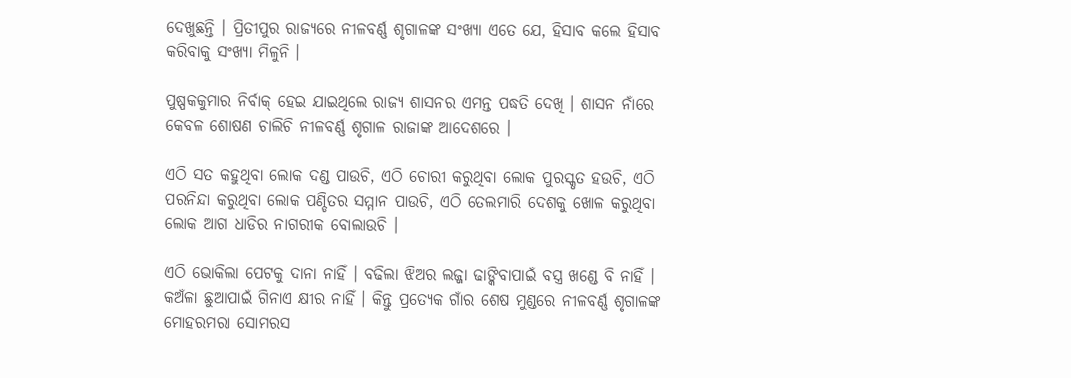ଦେଖୁଛନ୍ତି । ପ୍ରିତୀପୁର ରାଜ୍ୟରେ ନୀଳବର୍ଣ୍ଣ ଶୃଗାଳଙ୍କ ସଂଖ୍ୟା ଏତେ ଯେ, ହିସାବ କଲେ ହିସାବ କରିବାକୁ ସଂଖ୍ୟା ମିଳୁନି ।

ପୁଷ୍ପକକୁମାର ନିର୍ବାକ୍ ହେଇ ଯାଇଥିଲେ ରାଜ୍ୟ ଶାସନର ଏମନ୍ତ ପଦ୍ଧତି ଦେଖି । ଶାସନ ନାଁରେ କେବଳ ଶୋଷଣ ଚାଲିଚି ନୀଳବର୍ଣ୍ଣ ଶୃଗାଳ ରାଜାଙ୍କ ଆଦେଶରେ ।

ଏଠି ସତ କହୁଥିବା ଲୋକ ଦଣ୍ଡ ପାଉଚି, ଏଠି ଚୋରୀ କରୁଥିବା ଲୋକ ପୁରସ୍କୃତ ହଉଚି, ଏଠି ପରନିନ୍ଦା କରୁଥିବା ଲୋକ ପଣ୍ଡିତର ସମ୍ମାନ ପାଉଚି, ଏଠି ତେଲମାରି ଦେଶକୁ ଖୋଳ କରୁଥିବା ଲୋକ ଆଗ ଧାଡିର ନାଗରୀକ ବୋଲାଉଚି ।

ଏଠି ଭୋକିଲା ପେଟକୁ ଦାନା ନାହିଁ । ବଢିଲା ଝିଅର ଲଜ୍ଜା ଢାଙ୍କିବାପାଇଁ ବସ୍ତ୍ର ଖଣ୍ଡେ ବି ନାହିଁ । କଅଁଳା ଛୁଆପାଇଁ ଗିନାଏ କ୍ଷୀର ନାହିଁ । କିନ୍ତୁ ପ୍ରତ୍ୟେକ ଗାଁର ଶେଷ ମୁଣ୍ଡରେ ନୀଳବର୍ଣ୍ଣ ଶୃଗାଳଙ୍କ ମୋହରମରା ସୋମରସ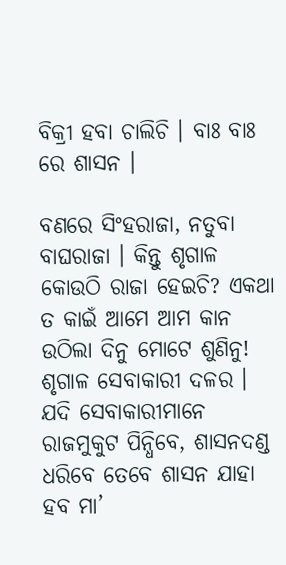ବିକ୍ରୀ ହବା ଚାଲିଚି । ବାଃ ବାଃ ରେ ଶାସନ ।

ବଣରେ ସିଂହରାଜା, ନତୁବା ବାଘରାଜା । କିନ୍ତୁ ଶୃଗାଳ କୋଉଠି ରାଜା ହେଇଚି? ଏକଥା ତ କାଇଁ ଆମେ ଆମ କାନ ଉଠିଲା ଦିନୁ ମୋଟେ ଶୁଣିନୁ! ଶୃଗାଳ ସେବାକାରୀ ଦଳର । ଯଦି ସେବାକାରୀମାନେ ରାଜମୁକୁଟ ପିନ୍ଧିବେ, ଶାସନଦଣ୍ଡ ଧରିବେ ତେବେ ଶାସନ ଯାହା ହବ ମା’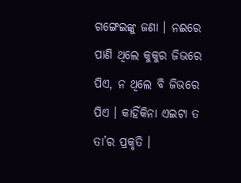ଗଙ୍ଗେଇଙ୍କୁ ଜଣା । ନଈରେ ପାଣି ଥିଲେ କୁକୁର ଜିଭରେ ପିଏ, ନ ଥିଲେ ବି ଜିଭରେ ପିଏ । କାହିଁକିନା ଏଇଟା ତ ତା’ର ପ୍ରକୃତି ।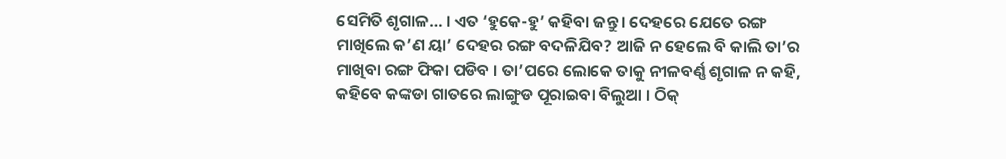ସେମିତି ଶୃଗାଳ… । ଏତ ‘ହୁକେ-ହୁ’ କହିବା ଜନ୍ତୁ । ଦେହରେ ଯେତେ ରଙ୍ଗ ମାଖିଲେ କ’ଣ ୟା’ ଦେହର ରଙ୍ଗ ବଦଳିଯିବ? ଆଜି ନ ହେଲେ ବି କାଲି ତା’ର ମାଖିବା ରଙ୍ଗ ଫିକା ପଡିବ । ତା’ପରେ ଲୋକେ ତାକୁ ନୀଳବର୍ଣ୍ଣ ଶୃଗାଳ ନ କହି, କହିବେ କଙ୍କଡା ଗାତରେ ଲାଙ୍ଗୁଡ ପୂରାଇବା ବିଲୁଆ । ଠିକ୍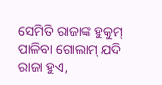ସେମିତି ରାଜାଙ୍କ ହୁକୁମ୍ ପାଳିବା ଗୋଲାମ୍ ଯଦି ରାଜା ହୁଏ,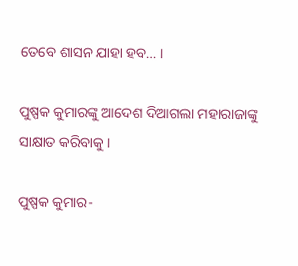ତେବେ ଶାସନ ଯାହା ହବ… ।

ପୁଷ୍ପକ କୁମାରଙ୍କୁ ଆଦେଶ ଦିଆଗଲା ମହାରାଜାଙ୍କୁ ସାକ୍ଷାତ କରିବାକୁ ।

ପୁଷ୍ପକ କୁମାର-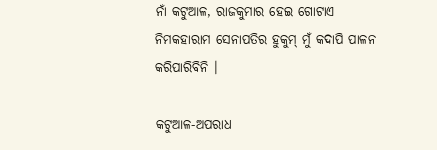ନାଁ କଟୁଆଳ, ରାଜକୁମାର ହେଇ ଗୋଟାଏ ନିମକହାରାମ ସେନାପତିର ହୁକୁମ୍ ମୁଁ କଦାପି ପାଳନ କରିପାରିବିନି ।

କଟୁଆଳ-ଅପରାଧ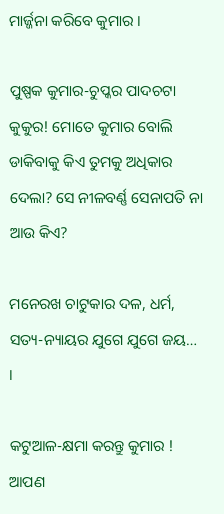ମାର୍ଜ୍ଜନା କରିବେ କୁମାର ।

ପୁଷ୍ପକ କୁମାର-ଚୁପ୍କର ପାଦଚଟା କୁକୁର! ମୋତେ କୁମାର ବୋଲି ଡାକିବାକୁ କିଏ ତୁମକୁ ଅଧିକାର ଦେଲା? ସେ ନୀଳବର୍ଣ୍ଣ ସେନାପତି ନା ଆଉ କିଏ?

ମନେରଖ ଚାଟୁକାର ଦଳ, ଧର୍ମ, ସତ୍ୟ-ନ୍ୟାୟର ଯୁଗେ ଯୁଗେ ଜୟ… ।

କଟୁଆଳ-କ୍ଷମା କରନ୍ତୁ କୁମାର ! ଆପଣ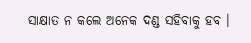ସାକ୍ଷାତ ନ କଲେ ଅନେକ ଦଣ୍ଡ ସହିବାକୁ ହବ ।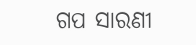ଗପ ସାରଣୀ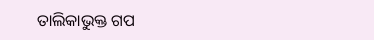ତାଲିକାଭୁକ୍ତ ଗପ